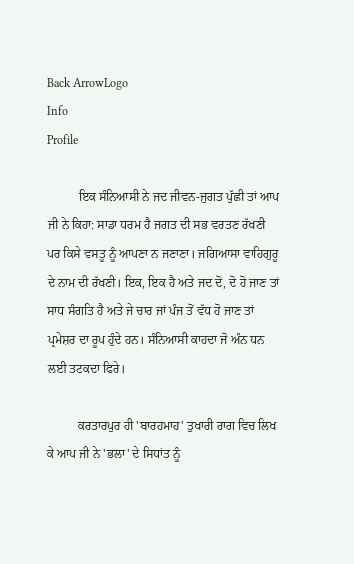Back ArrowLogo
Info
Profile

          ਇਕ ਸੰਨਿਆਸੀ ਨੇ ਜਦ ਜੀਵਨ-ਜੁਗਤ ਪੁੱਛੀ ਤਾਂ ਆਪ ਜੀ ਨੇ ਕਿਹਾ: ਸਾਡਾ ਧਰਮ ਹੈ ਜਗਤ ਦੀ ਸਭ ਵਰਤਣ ਰੱਖਣੀ ਪਰ ਕਿਸੇ ਵਸਤੂ ਨੂੰ ਆਪਣਾ ਨ ਜਣਾਣਾ। ਜਗਿਆਸਾ ਵਾਹਿਗੁਰੂ ਦੇ ਨਾਮ ਦੀ ਰੱਖਣੀ। ਇਕ, ਇਕ ਹੈ ਅਤੇ ਜਦ ਦੋ, ਦੋ ਹੋ ਜਾਣ ਤਾਂ ਸਾਧ ਸੰਗਤਿ ਹੈ ਅਤੇ ਜੇ ਚਾਰ ਜਾਂ ਪੰਜ ਤੋਂ ਵੱਧ ਹੋ ਜਾਣ ਤਾਂ ਪ੍ਰਮੇਸ਼ਰ ਦਾ ਰੂਪ ਹੁੰਦੇ ਹਨ। ਸੰਨਿਆਸੀ ਕਾਹਦਾ ਜੋ ਅੰਨ ਧਨ ਲਈ ਤਟਕਦਾ ਫਿਰੇ।

          ਕਰਤਾਰਪੁਰ ਹੀ 'ਬਾਰਹਮਾਹ' ਤੁਖਾਰੀ ਰਾਗ ਵਿਚ ਲਿਖ ਕੇ ਆਪ ਜੀ ਨੇ 'ਭਲਾ' ਦੇ ਸਿਧਾਂਤ ਨੂੰ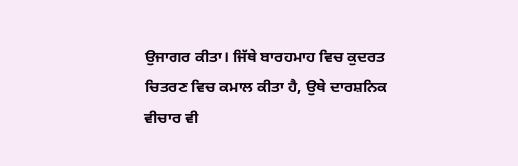ਉਜਾਗਰ ਕੀਤਾ। ਜਿੱਥੇ ਬਾਰਹਮਾਹ ਵਿਚ ਕੁਦਰਤ ਚਿਤਰਣ ਵਿਚ ਕਮਾਲ ਕੀਤਾ ਹੈ, ਉਥੇ ਦਾਰਸ਼ਨਿਕ ਵੀਚਾਰ ਵੀ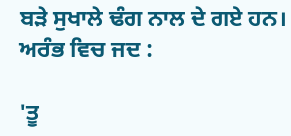ਬੜੇ ਸੁਖਾਲੇ ਢੰਗ ਨਾਲ ਦੇ ਗਏ ਹਨ। ਅਰੰਭ ਵਿਚ ਜਦ :

'ਤੂ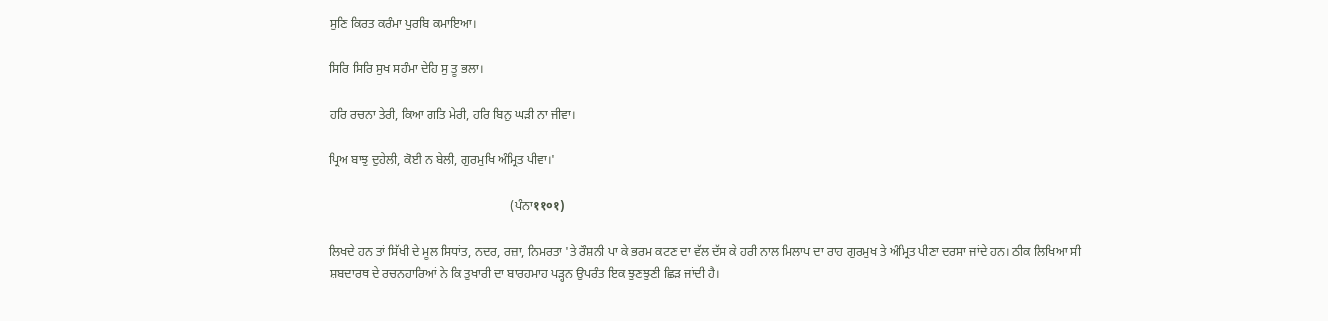ਸੁਣਿ ਕਿਰਤ ਕਰੰਮਾ ਪੁਰਬਿ ਕਮਾਇਆ।

ਸਿਰਿ ਸਿਰਿ ਸੁਖ ਸਹੰਮਾ ਦੇਹਿ ਸੁ ਤੂ ਭਲਾ।

ਹਰਿ ਰਚਨਾ ਤੇਰੀ, ਕਿਆ ਗਤਿ ਮੇਰੀ, ਹਰਿ ਬਿਨੁ ਘੜੀ ਨਾ ਜੀਵਾ।

ਪ੍ਰਿਅ ਬਾਝੁ ਦੁਹੇਲੀ, ਕੋਈ ਨ ਬੇਲੀ, ਗੁਰਮੁਖਿ ਅੰਮ੍ਰਿਤ ਪੀਵਾ।'

                                                          (ਪੰਨਾ११०१)

ਲਿਖਦੇ ਹਨ ਤਾਂ ਸਿੱਖੀ ਦੇ ਮੂਲ ਸਿਧਾਂਤ, ਨਦਰ, ਰਜ਼ਾ, ਨਿਮਰਤਾ 'ਤੇ ਰੌਸ਼ਨੀ ਪਾ ਕੇ ਭਰਮ ਕਟਣ ਦਾ ਵੱਲ ਦੱਸ ਕੇ ਹਰੀ ਨਾਲ ਮਿਲਾਪ ਦਾ ਰਾਹ ਗੁਰਮੁਖ ਤੇ ਅੰਮ੍ਰਿਤ ਪੀਣਾ ਦਰਸਾ ਜਾਂਦੇ ਹਨ। ਠੀਕ ਲਿਖਿਆ ਸੀ ਸ਼ਬਦਾਰਥ ਦੇ ਰਚਨਹਾਰਿਆਂ ਨੇ ਕਿ ਤੁਖਾਰੀ ਦਾ ਬਾਰਹਮਾਹ ਪੜ੍ਹਨ ਉਪਰੰਤ ਇਕ ਝੁਣਝੁਣੀ ਛਿੜ ਜਾਂਦੀ ਹੈ।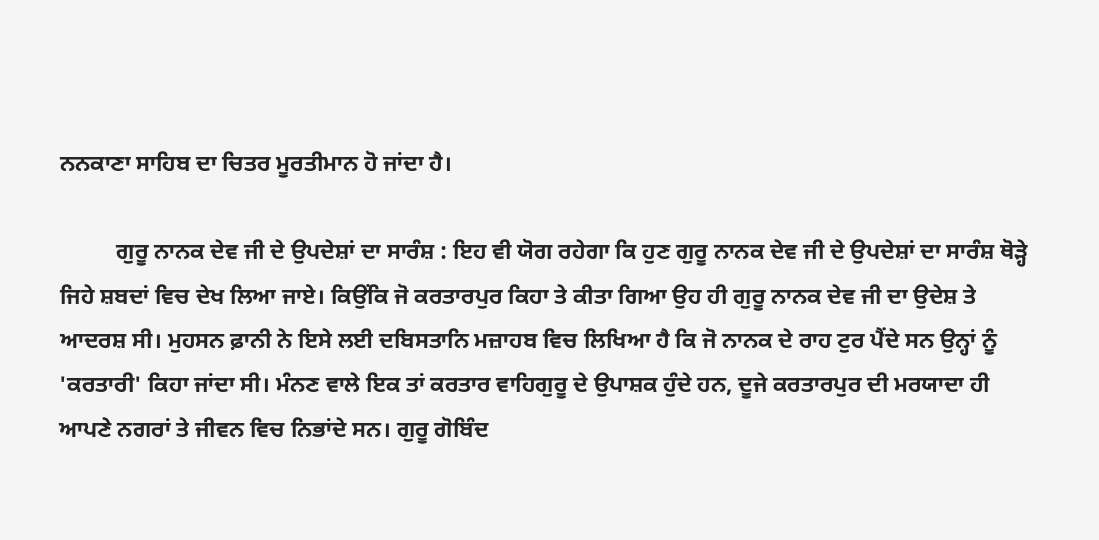ਨਨਕਾਣਾ ਸਾਹਿਬ ਦਾ ਚਿਤਰ ਮੂਰਤੀਮਾਨ ਹੋ ਜਾਂਦਾ ਹੈ।

          ਗੁਰੂ ਨਾਨਕ ਦੇਵ ਜੀ ਦੇ ਉਪਦੇਸ਼ਾਂ ਦਾ ਸਾਰੰਸ਼ : ਇਹ ਵੀ ਯੋਗ ਰਹੇਗਾ ਕਿ ਹੁਣ ਗੁਰੂ ਨਾਨਕ ਦੇਵ ਜੀ ਦੇ ਉਪਦੇਸ਼ਾਂ ਦਾ ਸਾਰੰਸ਼ ਥੋੜ੍ਹੇ ਜਿਹੇ ਸ਼ਬਦਾਂ ਵਿਚ ਦੇਖ ਲਿਆ ਜਾਏ। ਕਿਉਂਕਿ ਜੋ ਕਰਤਾਰਪੁਰ ਕਿਹਾ ਤੇ ਕੀਤਾ ਗਿਆ ਉਹ ਹੀ ਗੁਰੂ ਨਾਨਕ ਦੇਵ ਜੀ ਦਾ ਉਦੇਸ਼ ਤੇ ਆਦਰਸ਼ ਸੀ। ਮੁਹਸਨ ਫ਼ਾਨੀ ਨੇ ਇਸੇ ਲਈ ਦਬਿਸਤਾਨਿ ਮਜ਼ਾਹਬ ਵਿਚ ਲਿਖਿਆ ਹੈ ਕਿ ਜੋ ਨਾਨਕ ਦੇ ਰਾਹ ਟੁਰ ਪੈਂਦੇ ਸਨ ਉਨ੍ਹਾਂ ਨੂੰ 'ਕਰਤਾਰੀ' ਕਿਹਾ ਜਾਂਦਾ ਸੀ। ਮੰਨਣ ਵਾਲੇ ਇਕ ਤਾਂ ਕਰਤਾਰ ਵਾਹਿਗੁਰੂ ਦੇ ਉਪਾਸ਼ਕ ਹੁੰਦੇ ਹਨ, ਦੂਜੇ ਕਰਤਾਰਪੁਰ ਦੀ ਮਰਯਾਦਾ ਹੀ ਆਪਣੇ ਨਗਰਾਂ ਤੇ ਜੀਵਨ ਵਿਚ ਨਿਭਾਂਦੇ ਸਨ। ਗੁਰੂ ਗੋਬਿੰਦ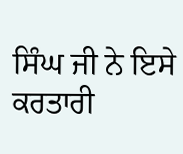ਸਿੰਘ ਜੀ ਨੇ ਇਸੇ ਕਰਤਾਰੀ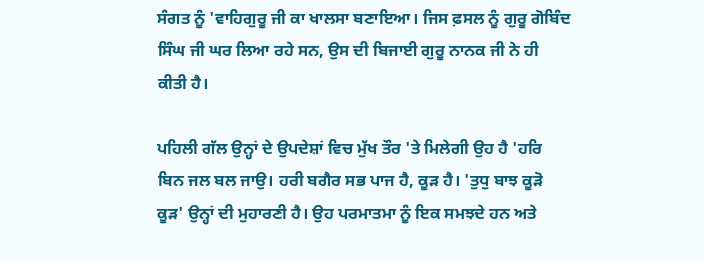ਸੰਗਤ ਨੂੰ 'ਵਾਹਿਗੁਰੂ ਜੀ ਕਾ ਖਾਲਸਾ ਬਣਾਇਆ। ਜਿਸ ਫ਼ਸਲ ਨੂੰ ਗੁਰੂ ਗੋਬਿੰਦ ਸਿੰਘ ਜੀ ਘਰ ਲਿਆ ਰਹੇ ਸਨ, ਉਸ ਦੀ ਬਿਜਾਈ ਗੁਰੂ ਨਾਨਕ ਜੀ ਨੇ ਹੀ ਕੀਤੀ ਹੈ।

ਪਹਿਲੀ ਗੱਲ ਉਨ੍ਹਾਂ ਦੇ ਉਪਦੇਸ਼ਾਂ ਵਿਚ ਮੁੱਖ ਤੌਰ 'ਤੇ ਮਿਲੇਗੀ ਉਹ ਹੈ 'ਹਰਿ ਬਿਨ ਜਲ ਬਲ ਜਾਉ। ਹਰੀ ਬਗੈਰ ਸਭ ਪਾਜ ਹੈ, ਕੂੜ ਹੈ। 'ਤੁਧੁ ਬਾਝ ਕੂੜੋ ਕੂੜ' ਉਨ੍ਹਾਂ ਦੀ ਮੁਹਾਰਣੀ ਹੈ। ਉਹ ਪਰਮਾਤਮਾ ਨੂੰ ਇਕ ਸਮਝਦੇ ਹਨ ਅਤੇ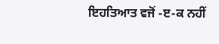ਇਹਤਿਆਤ ਵਜੋਂ -ੲ-ਕ ਨਹੀਂ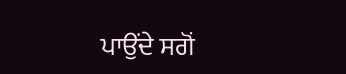ਪਾਉਂਦੇ ਸਗੋਂ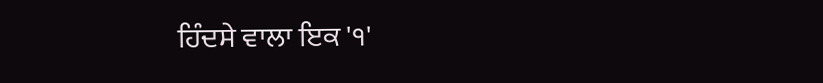ਹਿੰਦਸੇ ਵਾਲਾ ਇਕ '੧'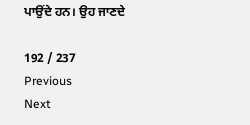ਪਾਉਂਦੇ ਹਨ। ਉਹ ਜਾਣਦੇ

192 / 237
Previous
Next